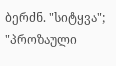ბერძნ. "სიტყვა"; "პროზაული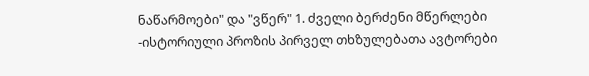ნაწარმოები" და "ვწერ" 1. ძველი ბერძენი მწერლები -ისტორიული პროზის პირველ თხზულებათა ავტორები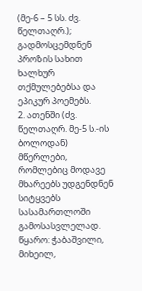(მე-6 – 5 სს. ძვ. წელთაღრ.); გადმოსცემდნენ პროზის სახით ხალხურ თქმულებებსა და ეპიკურ პოემებს.
2. ათენში (ძვ. წელთაღრ. მე-5 ს.-ის ბოლოდან) მწერლები, რომლებიც მოდავე მხარეებს უდგენდნენ სიტყვებს სასამართლოში გამოსასვლელად.
წყარო: ჭაბაშვილი, მიხეილ,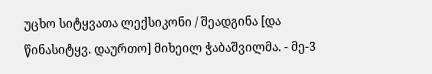უცხო სიტყვათა ლექსიკონი / შეადგინა [და წინასიტყვ. დაურთო] მიხეილ ჭაბაშვილმა. - მე-3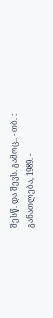შესწ. და შევს. გამოც.. - თბ. : განათლება, 1989. -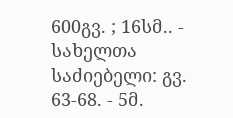600გვ. ; 16სმ.. - სახელთა საძიებელი: გვ. 63-68. - 5მ.